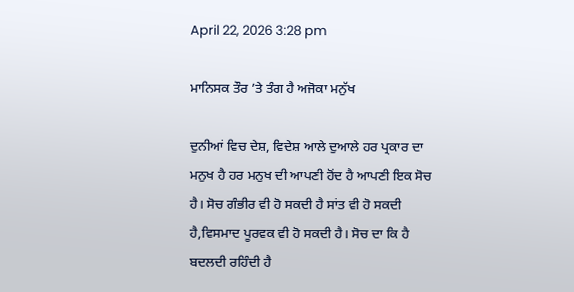April 22, 2026 3:28 pm

ਮਾਨਿਸਕ ਤੌਰ ’ਤੇ ਤੰਗ ਹੈ ਅਜੋਕਾ ਮਨੁੱਖ

ਦੁਨੀਆਂ ਵਿਚ ਦੇਸ਼, ਵਿਦੇਸ਼ ਆਲੇ ਦੁਆਲੇ ਹਰ ਪ੍ਰਕਾਰ ਦਾ ਮਨੁਖ ਹੈ ਹਰ ਮਨੁਖ ਦੀ ਆਪਣੀ ਹੋਂਦ ਹੈ ਆਪਣੀ ਇਕ ਸੋਚ ਹੈ। ਸੋਚ ਗੰਭੀਰ ਵੀ ਹੋ ਸਕਦੀ ਹੈ ਸਾਂਤ ਵੀ ਹੋ ਸਕਦੀ ਹੈ,ਵਿਸਮਾਦ ਪੂਰਵਕ ਵੀ ਹੋ ਸਕਦੀ ਹੈ। ਸੋਚ ਦਾ ਕਿ ਹੈ ਬਦਲਦੀ ਰਹਿੰਦੀ ਹੈ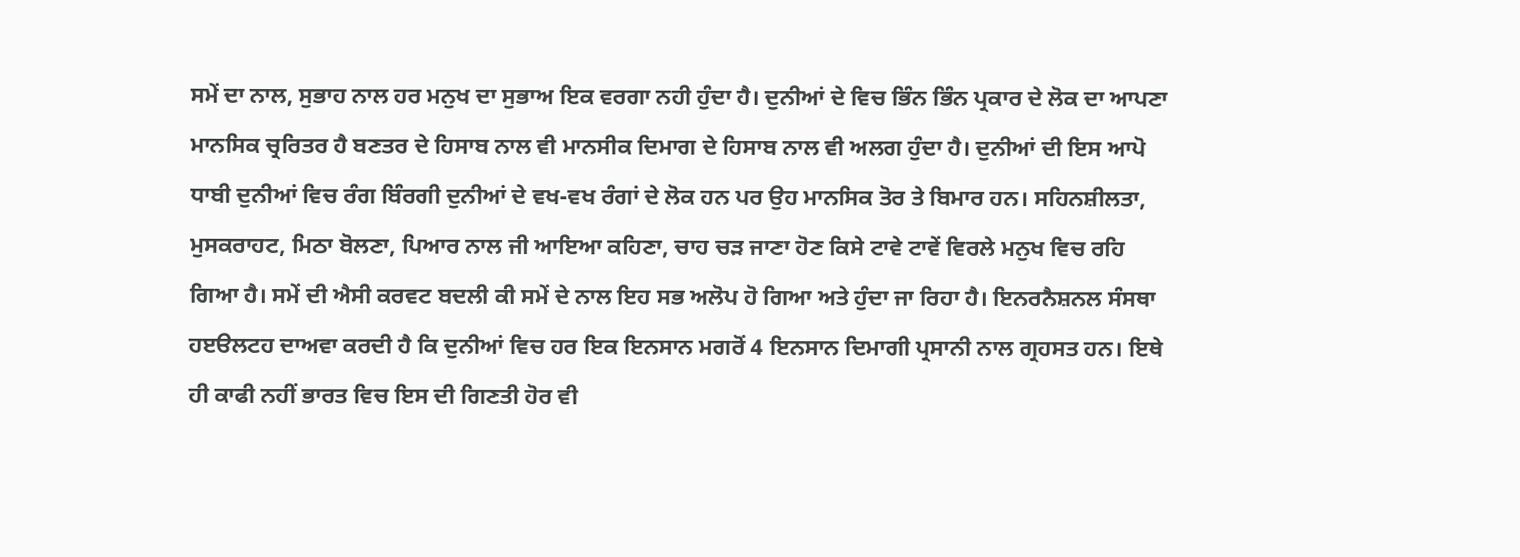ਸਮੇਂ ਦਾ ਨਾਲ, ਸੁਭਾਹ ਨਾਲ ਹਰ ਮਨੁਖ ਦਾ ਸੁਭਾਅ ਇਕ ਵਰਗਾ ਨਹੀ ਹੁੰਦਾ ਹੈ। ਦੁਨੀਆਂ ਦੇ ਵਿਚ ਭਿੰਨ ਭਿੰਨ ਪ੍ਰਕਾਰ ਦੇ ਲੋਕ ਦਾ ਆਪਣਾ ਮਾਨਸਿਕ ਚ੍ਰਰਿਤਰ ਹੈ ਬਣਤਰ ਦੇ ਹਿਸਾਬ ਨਾਲ ਵੀ ਮਾਨਸੀਕ ਦਿਮਾਗ ਦੇ ਹਿਸਾਬ ਨਾਲ ਵੀ ਅਲਗ ਹੁੰਦਾ ਹੈ। ਦੁਨੀਆਂ ਦੀ ਇਸ ਆਪੋ ਧਾਬੀ ਦੁਨੀਆਂ ਵਿਚ ਰੰਗ ਬਿੰਰਗੀ ਦੁਨੀਆਂ ਦੇ ਵਖ-ਵਖ ਰੰਗਾਂ ਦੇ ਲੋਕ ਹਨ ਪਰ ਉਹ ਮਾਨਸਿਕ ਤੋਰ ਤੇ ਬਿਮਾਰ ਹਨ। ਸਹਿਨਸ਼ੀਲਤਾ, ਮੁਸਕਰਾਹਟ, ਮਿਠਾ ਬੋਲਣਾ, ਪਿਆਰ ਨਾਲ ਜੀ ਆਇਆ ਕਹਿਣਾ, ਚਾਹ ਚੜ ਜਾਣਾ ਹੋਣ ਕਿਸੇ ਟਾਵੇ ਟਾਵੇਂ ਵਿਰਲੇ ਮਨੁਖ ਵਿਚ ਰਹਿ ਗਿਆ ਹੈ। ਸਮੇਂ ਦੀ ਐਸੀ ਕਰਵਟ ਬਦਲੀ ਕੀ ਸਮੇਂ ਦੇ ਨਾਲ ਇਹ ਸਭ ਅਲੋਪ ਹੋ ਗਿਆ ਅਤੇ ਹੁੰਦਾ ਜਾ ਰਿਹਾ ਹੈ। ਇਨਰਨੈਸ਼ਨਲ ਸੰਸਥਾ ਹੲੳਲਟਹ ਦਾਅਵਾ ਕਰਦੀ ਹੈ ਕਿ ਦੁਨੀਆਂ ਵਿਚ ਹਰ ਇਕ ਇਨਸਾਨ ਮਗਰੋਂ 4 ਇਨਸਾਨ ਦਿਮਾਗੀ ਪ੍ਰਸਾਨੀ ਨਾਲ ਗ੍ਰਹਸਤ ਹਨ। ਇਥੇ ਹੀ ਕਾਫੀ ਨਹੀਂ ਭਾਰਤ ਵਿਚ ਇਸ ਦੀ ਗਿਣਤੀ ਹੋਰ ਵੀ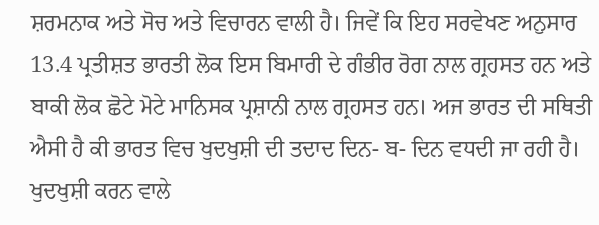ਸ਼ਰਮਨਾਕ ਅਤੇ ਸੋਚ ਅਤੇ ਵਿਚਾਰਨ ਵਾਲੀ ਹੈ। ਜਿਵੇਂ ਕਿ ਇਹ ਸਰਵੇਖਣ ਅਨੁਸਾਰ 13.4 ਪ੍ਰਤੀਸ਼ਤ ਭਾਰਤੀ ਲੋਕ ਇਸ ਬਿਮਾਰੀ ਦੇ ਗੰਭੀਰ ਰੋਗ ਨਾਲ ਗ੍ਰਹਸਤ ਹਨ ਅਤੇ ਬਾਕੀ ਲੋਕ ਛੋਟੇ ਮੋਟੇ ਮਾਨਿਸਕ ਪ੍ਰਸ਼ਾਨੀ ਨਾਲ ਗ੍ਰਹਸਤ ਹਨ। ਅਜ ਭਾਰਤ ਦੀ ਸਥਿਤੀ ਐਸੀ ਹੈ ਕੀ ਭਾਰਤ ਵਿਚ ਖੁਦਖੁਸ਼ੀ ਦੀ ਤਦਾਦ ਦਿਨ- ਬ- ਦਿਨ ਵਧਦੀ ਜਾ ਰਹੀ ਹੈ। ਖੁਦਖੁਸ਼ੀ ਕਰਨ ਵਾਲੇ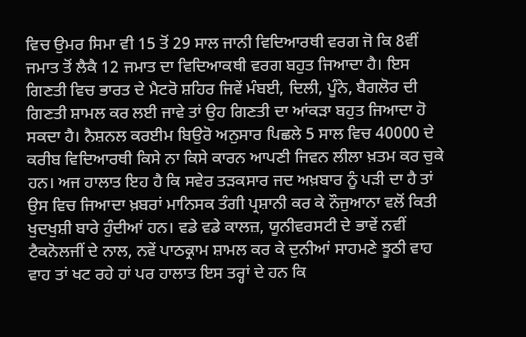ਵਿਚ ਉਮਰ ਸਿਮਾ ਵੀ 15 ਤੋਂ 29 ਸਾਲ ਜਾਨੀ ਵਿਦਿਆਰਥੀ ਵਰਗ ਜੋ ਕਿ 8ਵੀਂ ਜਮਾਤ ਤੋਂ ਲੈਕੈ 12 ਜਮਾਤ ਦਾ ਵਿਦਿਆਕਥੀ ਵਰਗ ਬਹੁਤ ਜਿਆਦਾ ਹੈ। ਇਸ ਗਿਣਤੀ ਵਿਚ ਭਾਰਤ ਦੇ ਮੈਟਰੋ ਸ਼ਹਿਰ ਜਿਵੇਂ ਮੰਬਈ, ਦਿਲੀ, ਪੂੰਨੇ, ਬੈਗਲੋਰ ਦੀ ਗਿਣਤੀ ਸ਼ਾਮਲ ਕਰ ਲਈ ਜਾਵੇ ਤਾਂ ਉਹ ਗਿਣਤੀ ਦਾ ਆਂਕੜਾ ਬਹੁਤ ਜਿਆਦਾ ਹੋ ਸਕਦਾ ਹੈ। ਨੈਸ਼ਨਲ ਕਰਈਮ ਬਿਉਰੋ ਅਨੁਸਾਰ ਪਿਛਲੇ 5 ਸਾਲ ਵਿਚ 40000 ਦੇ ਕਰੀਬ ਵਿਦਿਆਰਥੀ ਕਿਸੇ ਨਾ ਕਿਸੇ ਕਾਰਨ ਆਪਣੀ ਜਿਵਨ ਲੀਲਾ ਖ਼ਤਮ ਕਰ ਚੁਕੇ ਹਨ। ਅਜ ਹਾਲਾਤ ਇਹ ਹੈ ਕਿ ਸਵੇਰ ਤੜਕਸਾਰ ਜਦ ਅਖ਼ਬਾਰ ਨੂੰ ਪੜੀ ਦਾ ਹੈ ਤਾਂ ਉਸ ਵਿਚ ਜਿਆਦਾ ਖ਼ਬਰਾਂ ਮਾਨਿਸਕ ਤੰਗੀ ਪ੍ਰਸ਼ਾਨੀ ਕਰ ਕੇ ਨੌਜੁਆਨਾ ਵਲੋਂ ਕਿਤੀ ਖੁਦਖੁਸ਼ੀ ਬਾਰੇ ਹੁੰਦੀਆਂ ਹਨ। ਵਡੇ ਵਡੇ ਕਾਲਜ਼, ਯੂਨੀਵਰਸਟੀ ਦੇ ਭਾਵੇਂ ਨਵੀਂ ਟੈਕਨੋਲਜੀਂ ਦੇ ਨਾਲ, ਨਵੇਂ ਪਾਠਕ੍ਰਾਮ ਸ਼ਾਮਲ ਕਰ ਕੇ ਦੁਨੀਆਂ ਸਾਹਮਣੇ ਝੂਠੀ ਵਾਹ ਵਾਹ ਤਾਂ ਖਟ ਰਹੇ ਹਾਂ ਪਰ ਹਾਲਾਤ ਇਸ ਤਰ੍ਹਾਂ ਦੇ ਹਨ ਕਿ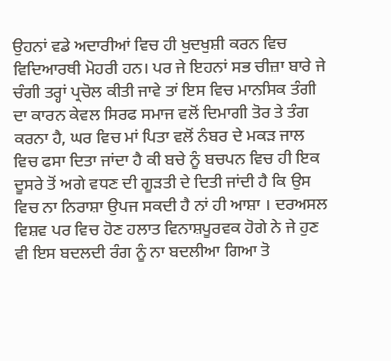ਉਹਨਾਂ ਵਡੇ ਅਦਾਰੀਆਂ ਵਿਚ ਹੀ ਖੁਦਖੁਸ਼ੀ ਕਰਨ ਵਿਚ ਵਿਦਿਆਰਥੀ ਮੋਹਰੀ ਹਨ। ਪਰ ਜੇ ਇਹਨਾਂ ਸਭ ਚੀਜ਼ਾ ਬਾਰੇ ਜੇ ਚੰਗੀ ਤਰ੍ਹਾਂ ਪ੍ਰਚੋਲ ਕੀਤੀ ਜਾਵੇ ਤਾਂ ਇਸ ਵਿਚ ਮਾਨਸਿਕ ਤੰਗੀ ਦਾ ਕਾਰਨ ਕੇਵਲ ਸਿਰਫ ਸਮਾਜ ਵਲੋਂ ਦਿਮਾਗੀ ਤੋਰ ਤੇ ਤੰਗ ਕਰਨਾ ਹੈ, ਘਰ ਵਿਚ ਮਾਂ ਪਿਤਾ ਵਲੋਂ ਨੰਬਰ ਦੇ ਮਕੜ ਜਾਲ ਵਿਚ ਫਸਾ ਦਿਤਾ ਜਾਂਦਾ ਹੈ ਕੀ ਬਚੇ ਨੂੰ ਬਚਪਨ ਵਿਚ ਹੀ ਇਕ ਦੂਸਰੇ ਤੋਂ ਅਗੇ ਵਧਣ ਦੀ ਗੂੜਤੀ ਦੇ ਦਿਤੀ ਜਾਂਦੀ ਹੈ ਕਿ ਉਸ ਵਿਚ ਨਾ ਨਿਰਾਸ਼ਾ ਉਪਜ ਸਕਦੀ ਹੈ ਨਾਂ ਹੀ ਆਸ਼ਾ । ਦਰਅਸਲ ਵਿਸ਼ਵ ਪਰ ਵਿਚ ਹੋਣ ਹਲਾਤ ਵਿਨਾਸ਼ਪੂਰਵਕ ਹੋਗੇ ਨੇ ਜੇ ਹੁਣ ਵੀ ਇਸ ਬਦਲਦੀ ਰੰਗ ਨੂੰ ਨਾ ਬਦਲੀਆ ਗਿਆ ਤੋ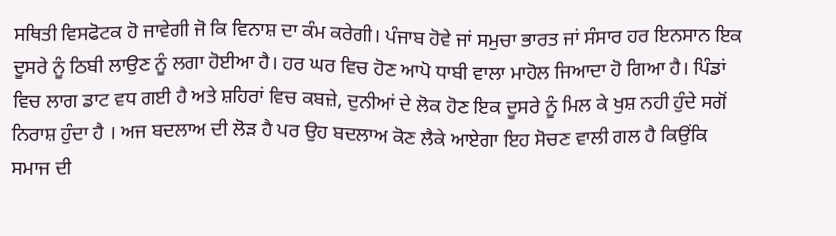ਸਥਿਤੀ ਵਿਸਫੋਟਕ ਹੋ ਜਾਵੇਗੀ ਜੋ ਕਿ ਵਿਨਾਸ਼ ਦਾ ਕੰਮ ਕਰੇਗੀ। ਪੰਜਾਬ ਹੋਵੇ ਜਾਂ ਸਮੁਚਾ ਭਾਰਤ ਜਾਂ ਸੰਸਾਰ ਹਰ ਇਨਸਾਨ ਇਕ ਦੂਸਰੇ ਨੂੰ ਠਿਬੀ ਲਾਉਣ ਨੂੰ ਲਗਾ ਹੋਈਆ ਹੈ। ਹਰ ਘਰ ਵਿਚ ਹੋਣ ਆਪੋ ਧਾਬੀ ਵਾਲਾ ਮਾਹੋਲ ਜਿਆਦਾ ਹੋ ਗਿਆ ਹੈ। ਪਿੰਡਾਂ ਵਿਚ ਲਾਗ ਡਾਟ ਵਧ ਗਈ ਹੈ ਅਤੇ ਸ਼ਹਿਰਾਂ ਵਿਚ ਕਬਜ਼ੇ, ਦੁਨੀਆਂ ਦੇ ਲੋਕ ਹੋਣ ਇਕ ਦੂਸਰੇ ਨੂੰ ਮਿਲ ਕੇ ਖੁਸ਼ ਨਹੀ ਹੁੰਦੇ ਸਗੋਂ ਨਿਰਾਸ਼ ਹੁੰਦਾ ਹੈ । ਅਜ ਬਦਲਾਅ ਦੀ ਲੋੜ ਹੈ ਪਰ ਉਹ ਬਦਲਾਅ ਕੋਣ ਲੈਕੇ ਆਏਗਾ ਇਹ ਸੋਚਣ ਵਾਲੀ ਗਲ ਹੈ ਕਿਉਂਕਿ ਸਮਾਜ ਦੀ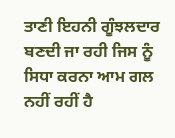ਤਾਣੀ ਇਹਨੀ ਗੂੰਝਲਦਾਰ ਬਣਦੀ ਜਾ ਰਹੀ ਜਿਸ ਨੂੰ ਸਿਧਾ ਕਰਨਾ ਆਮ ਗਲ ਨਹੀਂ ਰਹੀਂ ਹੈ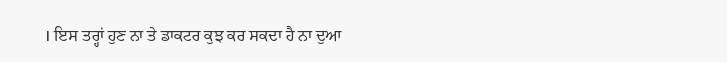। ਇਸ ਤਰ੍ਹਾਂ ਹੁਣ ਨਾ ਤੇ ਡਾਕਟਰ ਕੁਝ ਕਰ ਸਕਦਾ ਹੈ ਨਾ ਦੁਆ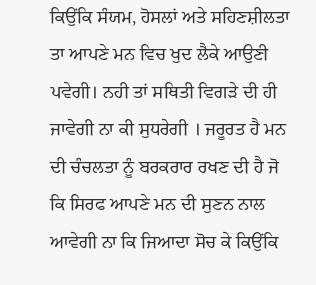ਕਿਉਂਕਿ ਸੰਯਮ, ਹੋਸਲਾਂ ਅਤੇ ਸਹਿਣਸ਼ੀਲਤਾ ਤਾ ਆਪਣੇ ਮਨ ਵਿਚ ਖੁਦ ਲੈਕੇ ਆਉਣੀ ਪਵੇਗੀ। ਨਹੀ ਤਾਂ ਸਥਿਤੀ ਵਿਗੜੇ ਦੀ ਹੀ ਜਾਵੇਗੀ ਨਾ ਕੀ ਸੁਧਰੇਗੀ । ਜਰੂਰਤ ਹੈ ਮਨ ਦੀ ਚੰਚਲਤਾ ਨੂੰ ਬਰਕਰਾਰ ਰਖਣ ਦੀ ਹੈ ਜੋ ਕਿ ਸਿਰਫ ਆਪਣੇ ਮਨ ਦੀ ਸੁਣਨ ਨਾਲ ਆਵੇਗੀ ਨਾ ਕਿ ਜਿਆਦਾ ਸੋਚ ਕੇ ਕਿਉਂਕਿ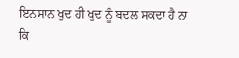ਇਨਸਾਨ ਖੁਦ ਹੀ ਖੁਦ ਨੂੰ ਬਦਲ ਸਕਦਾ ਹੈ ਨਾ ਕਿ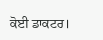ਕੋਈ ਡਾਕਟਰ।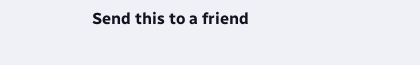Send this to a friend